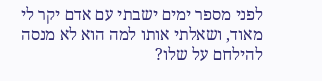לפני מספר ימים ישבתי עם אדם יקר לי מאוד, ושאלתי אותו למה הוא לא מנסה להילחם על שלו?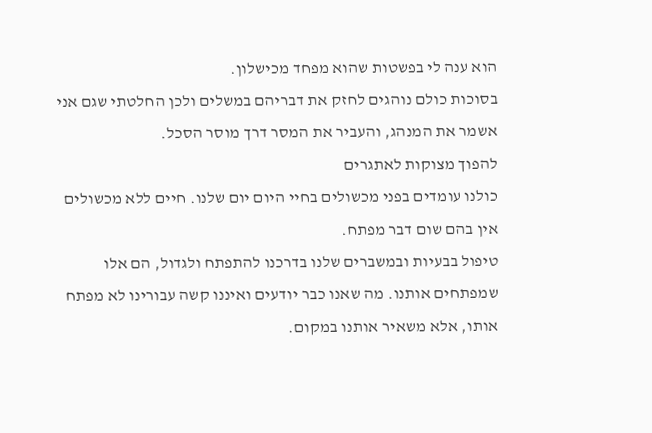הוא ענה לי בפשטות שהוא מפחד מכישלון.
בסוכות כולם נוהגים לחזק את דבריהם במשלים ולכן החלטתי שגם אני אשמר את המנהג, והעביר את המסר דרך מוסר הסכל.
להפוך מצוקות לאתגרים
כולנו עומדים בפני מכשולים בחיי היום יום שלנו. חיים ללא מכשולים אין בהם שום דבר מפתח.
טיפול בבעיות ובמשברים שלנו בדרכנו להתפתח ולגדול, הם אלו שמפתחים אותנו. מה שאנו כבר יודעים ואיננו קשה עבורינו לא מפתח אותו, אלא משאיר אותנו במקום.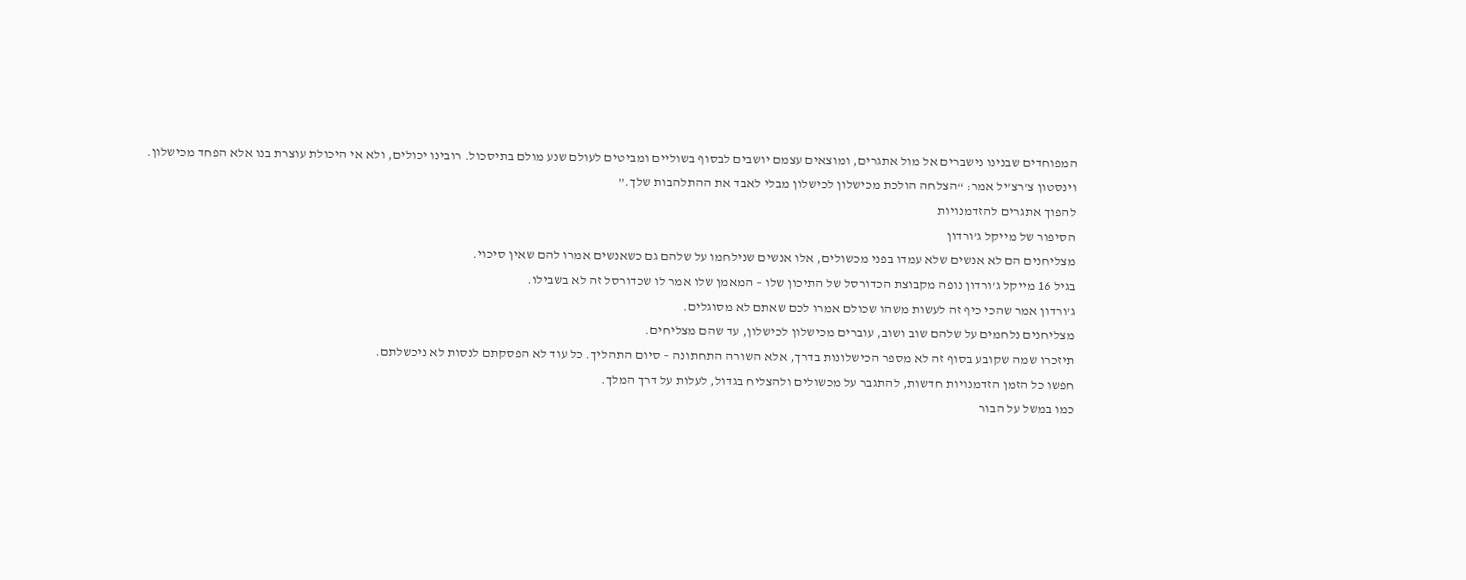המפוחדים שבנינו נישברים אל מול אתגרים, ומוצאים עצמם יושבים לבסוף בשוליים ומביטים לעולם שנע מולם בתיסכול. רובינו יכולים, ולא אי היכולת עוצרת בנו אלא הפחד מכישלון.
וינסטון צ’רצ’יל אמר: “הצלחה הולכת מכישלון לכישלון מבלי לאבד את ההתלהבות שלך.”
להפוך אתגרים להזדמנויות
הסיפור של מייקל ג’ורדון
מצליחנים הם לא אנשים שלא עמדו בפני מכשולים, אלו אנשים שנילחמו על שלהם גם כשאנשים אמרו להם שאין סיכוי.
בגיל 16 מייקל ג’ורדון נופה מקבוצת הכדורסל של התיכון שלו – המאמן שלו אמר לו שכדורסל זה לא בשבילו.
ג’ורדון אמר שהכי כיף זה לעשות משהו שכולם אמרו לכם שאתם לא מסוגלים.
מצליחנים נלחמים על שלהם שוב ושוב, עוברים מכישלון לכישלון, עד שהם מצליחים.
תיזכרו שמה שקובע בסוף זה לא מספר הכישלונות בדרך, אלא השורה התחתונה – סיום התהליך. כל עוד לא הפסקתם לנסות לא ניכשלתם.
חפשו כל הזמן הזדמנויות חדשות, להתגבר על מכשולים ולהצליח בגדול, לעלות על דרך המלך.
כמו במשל על הבור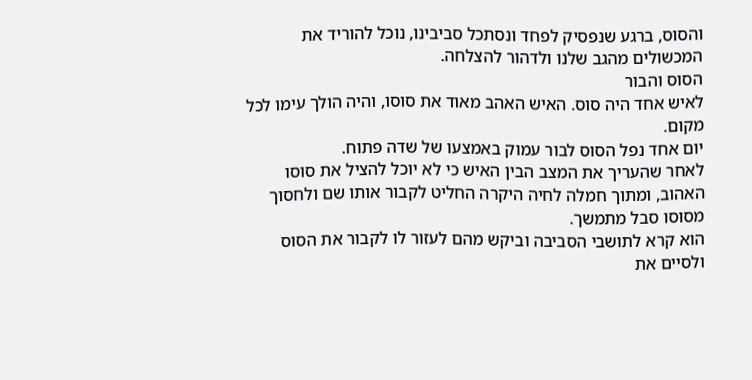והסוס, ברגע שנפסיק לפחד ונסתכל סביבינו, נוכל להוריד את המכשולים מהגב שלנו ולדהור להצלחה.
הסוס והבור
לאיש אחד היה סוס. האיש האהב מאוד את סוסו, והיה הולך עימו לכל מקום.
יום אחד נפל הסוס לבור עמוק באמצעו של שדה פתוח.
לאחר שהעריך את המצב הבין האיש כי לא יוכל להציל את סוסו האהוב, ומתוך חמלה לחיה היקרה החליט לקבור אותו שם ולחסוך מסוסו סבל מתמשך.
הוא קרא לתושבי הסביבה וביקש מהם לעזור לו לקבור את הסוס ולסיים את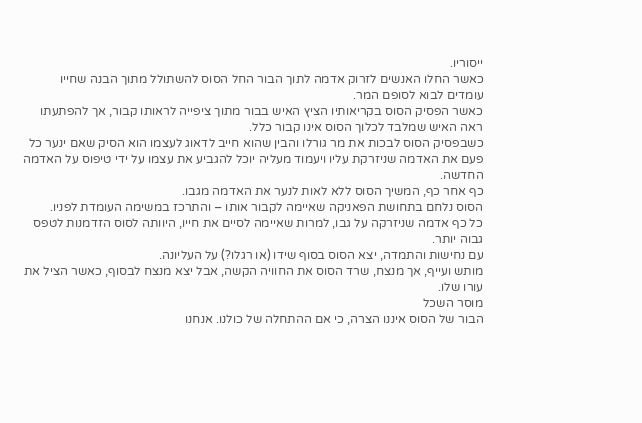ייסוריו.
כאשר החלו האנשים לזרוק אדמה לתוך הבור החל הסוס להשתולל מתוך הבנה שחייו עומדים לבוא לסופם המר.
כאשר הפסיק הסוס בקריאותיו הציץ האיש בבור מתוך ציפייה לראותו קבור, אך להפתעתו ראה האיש שמלבד לכלוך הסוס אינו קבור כלל.
כשבפסיק הסוס לבכות את מר גורלו והבין שהוא חייב לדאוג לעצמו הוא הסיק שאם ינער כל פעם את האדמה שניזרקת עליו ויעמוד מעליה יוכל להגביע את עצמו על ידי טיפוס על האדמה החדשה.
כף אחר כף, המשיך הסוס ללא לאות לנער את האדמה מגבו.
הסוס נלחם בתחושת הפאניקה שאיימה לקבור אותו – והתרכז במשימה העומדת לפניו.
כל כף אדמה שניזרקה על גבו, למרות שאיימה לסיים את חייו, היוותה לסוס הזדמנות לטפס גבוה יותר.
עם נחישות והתמדה, יצא הסוס בסוף שידו (או רגלו?) על העליונה.
מותש ועייף, אך מנצח, שרד הסוס את החוויה הקשה, אבל יצא מנצח לבסוף, כאשר הציל את עורו שלו.
מוסר השכל
הבור של הסוס איננו הצרה, כי אם ההתחלה של כולנו. אנחנו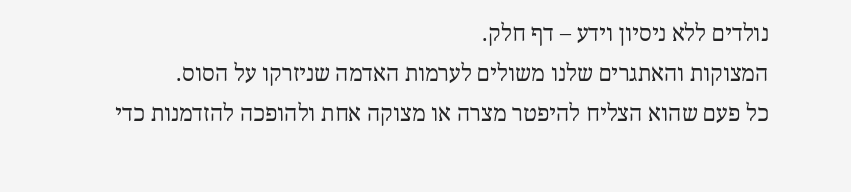נולדים ללא ניסיון וידע – דף חלק.
המצוקות והאתגרים שלנו משולים לערמות האדמה שניזרקו על הסוס.
כל פעם שהוא הצליח להיפטר מצרה או מצוקה אחת ולהופכה להזדמנות כדי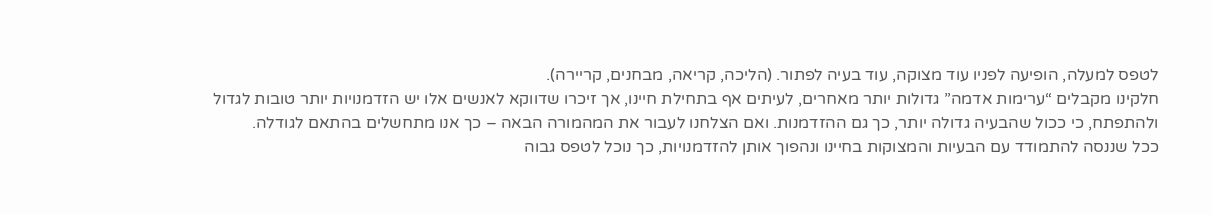לטפס למעלה, הופיעה לפניו עוד מצוקה, עוד בעיה לפתור. (הליכה, קריאה, מבחנים, קריירה).
חלקינו מקבלים “ערימות אדמה” גדולות יותר מאחרים, לעיתים אף בתחילת חיינו, אך זיכרו שדווקא לאנשים אלו יש הזדמנויות יותר טובות לגדול ולהתפתח, כי ככול שהבעיה גדולה יותר, כך גם ההזדמנות. ואם הצלחנו לעבור את המהמורה הבאה – כך אנו מתחשלים בהתאם לגודלה.
ככל שננסה להתמודד עם הבעיות והמצוקות בחיינו ונהפוך אותן להזדמנויות, כך נוכל לטפס גבוה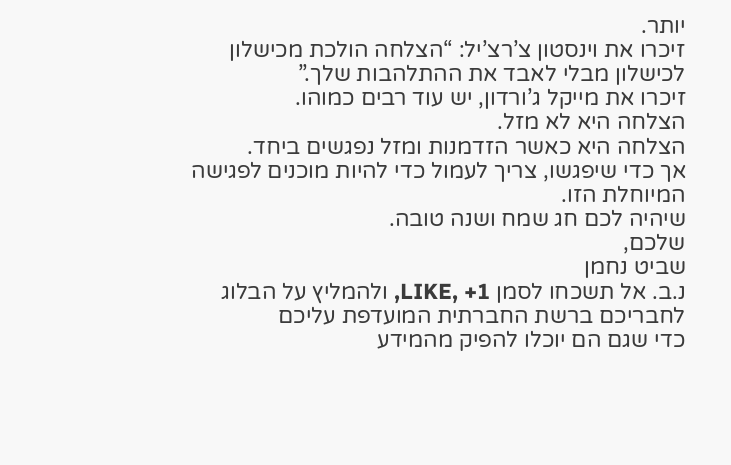יותר.
זיכרו את וינסטון צ’רצ’יל: “הצלחה הולכת מכישלון לכישלון מבלי לאבד את ההתלהבות שלך.”
זיכרו את מייקל ג’ורדון, יש עוד רבים כמוהו.
הצלחה היא לא מזל.
הצלחה היא כאשר הזדמנות ומזל נפגשים ביחד.
אך כדי שיפגשו, צריך לעמול כדי להיות מוכנים לפגישה המיוחלת הזו.
שיהיה לכם חג שמח ושנה טובה.
שלכם,
שביט נחמן
נ.ב. אל תשכחו לסמן LIKE, +1, ולהמליץ על הבלוג לחבריכם ברשת החברתית המועדפת עליכם
כדי שגם הם יוכלו להפיק מהמידע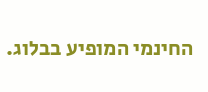החינמי המופיע בבלוג.